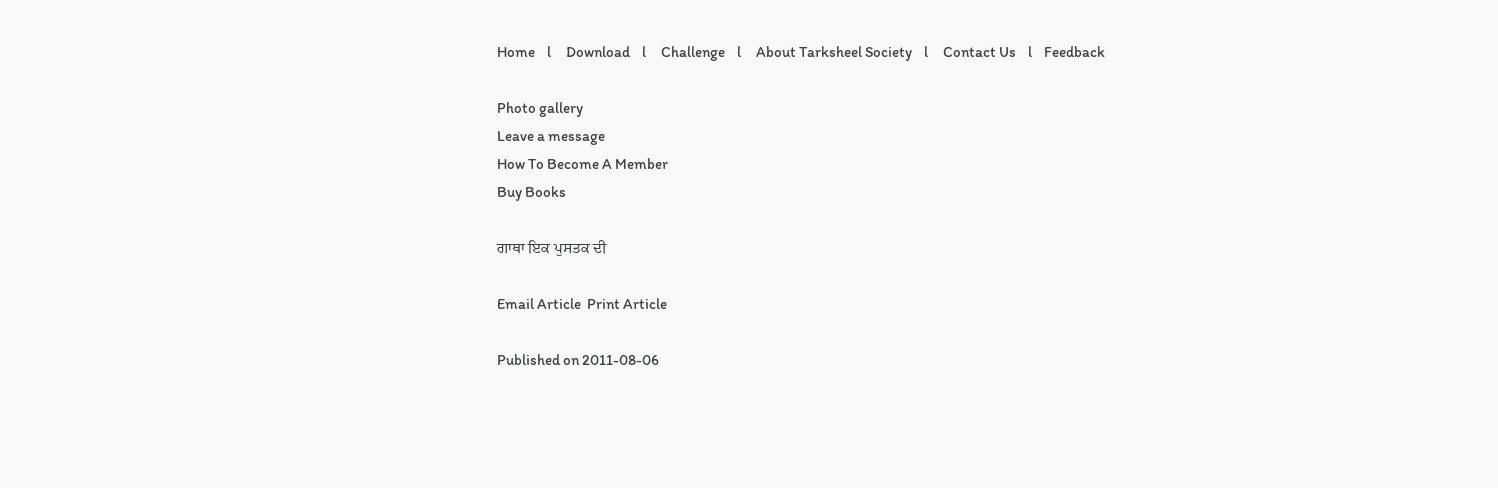Home    l     Download    l     Challenge    l     About Tarksheel Society    l     Contact Us    l    Feedback

Photo gallery
Leave a message
How To Become A Member
Buy Books

ਗਾਥਾ ਇਕ ਪੁਸਤਕ ਦੀ

Email Article  Print Article

Published on 2011-08-06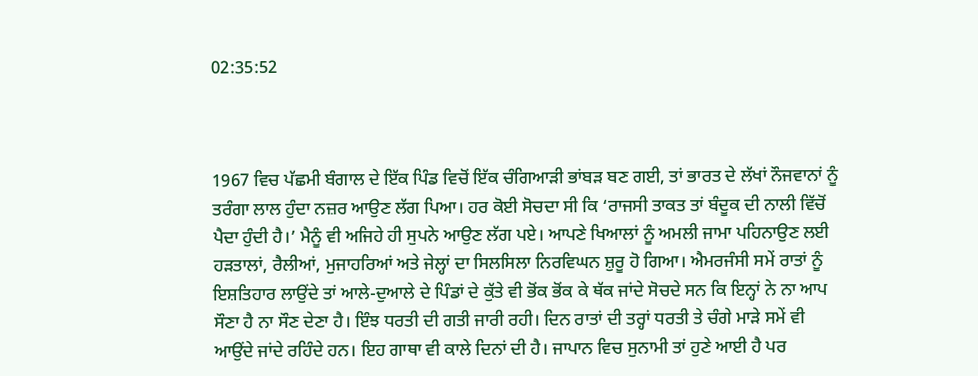02:35:52



1967 ਵਿਚ ਪੱਛਮੀ ਬੰਗਾਲ ਦੇ ਇੱਕ ਪਿੰਡ ਵਿਚੋਂ ਇੱਕ ਚੰਗਿਆੜੀ ਭਾਂਬੜ ਬਣ ਗਈ, ਤਾਂ ਭਾਰਤ ਦੇ ਲੱਖਾਂ ਨੌਜਵਾਨਾਂ ਨੂੰ ਤਰੰਗਾ ਲਾਲ ਹੁੰਦਾ ਨਜ਼ਰ ਆਉਣ ਲੱਗ ਪਿਆ। ਹਰ ਕੋਈ ਸੋਚਦਾ ਸੀ ਕਿ ‘ਰਾਜਸੀ ਤਾਕਤ ਤਾਂ ਬੰਦੂਕ ਦੀ ਨਾਲੀ ਵਿੱਚੋਂ ਪੈਦਾ ਹੁੰਦੀ ਹੈ।’ ਮੈਨੂੰ ਵੀ ਅਜਿਹੇ ਹੀ ਸੁਪਨੇ ਆਉਣ ਲੱਗ ਪਏ। ਆਪਣੇ ਖਿਆਲਾਂ ਨੂੰ ਅਮਲੀ ਜਾਮਾ ਪਹਿਨਾਉਣ ਲਈ ਹੜਤਾਲਾਂ, ਰੈਲੀਆਂ, ਮੁਜਾਹਰਿਆਂ ਅਤੇ ਜੇਲ੍ਹਾਂ ਦਾ ਸਿਲਸਿਲਾ ਨਿਰਵਿਘਨ ਸ਼ੁਰੂ ਹੋ ਗਿਆ। ਐਮਰਜੰਸੀ ਸਮੇਂ ਰਾਤਾਂ ਨੂੰ ਇਸ਼ਤਿਹਾਰ ਲਾਉਂਦੇ ਤਾਂ ਆਲੇ-ਦੁਆਲੇ ਦੇ ਪਿੰਡਾਂ ਦੇ ਕੁੱਤੇ ਵੀ ਭੋਂਕ ਭੋਂਕ ਕੇ ਥੱਕ ਜਾਂਦੇ ਸੋਚਦੇ ਸਨ ਕਿ ਇਨ੍ਹਾਂ ਨੇ ਨਾ ਆਪ ਸੌਣਾ ਹੈ ਨਾ ਸੌਣ ਦੇਣਾ ਹੈ। ਇੰਝ ਧਰਤੀ ਦੀ ਗਤੀ ਜਾਰੀ ਰਹੀ। ਦਿਨ ਰਾਤਾਂ ਦੀ ਤਰ੍ਹਾਂ ਧਰਤੀ ਤੇ ਚੰਗੇ ਮਾੜੇ ਸਮੇਂ ਵੀ ਆਉਂਦੇ ਜਾਂਦੇ ਰਹਿੰਦੇ ਹਨ। ਇਹ ਗਾਥਾ ਵੀ ਕਾਲੇ ਦਿਨਾਂ ਦੀ ਹੈ। ਜਾਪਾਨ ਵਿਚ ਸੁਨਾਮੀ ਤਾਂ ਹੁਣੇ ਆਈ ਹੈ ਪਰ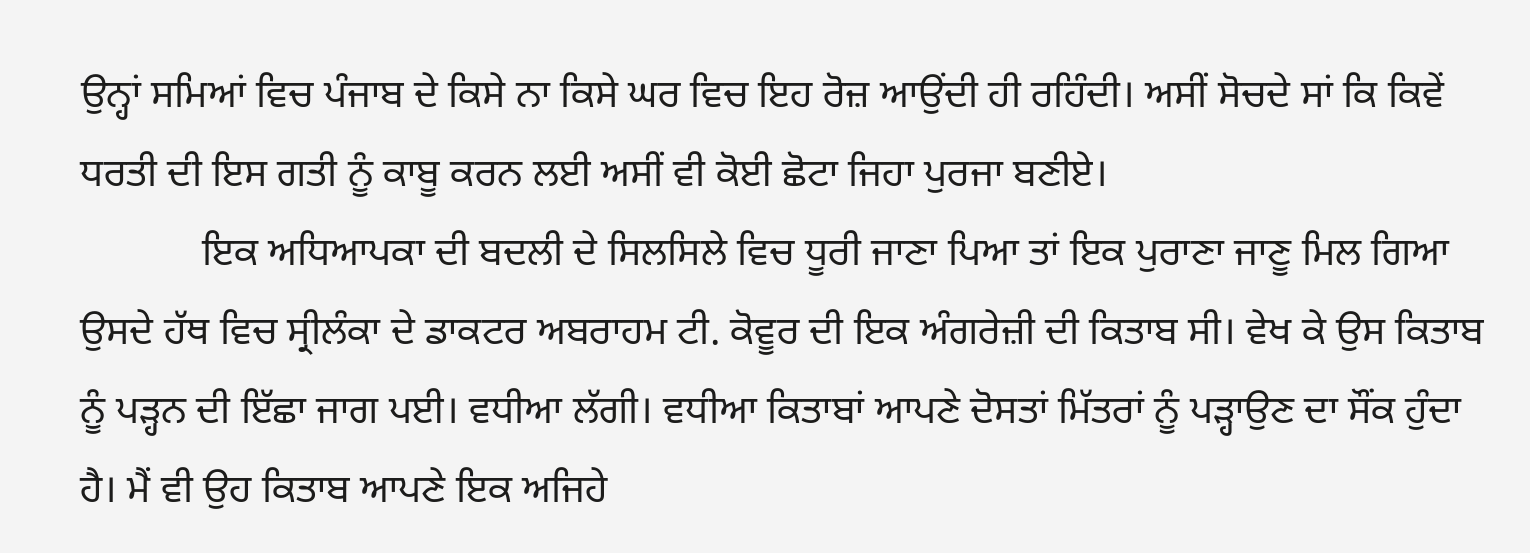ਉਨ੍ਹਾਂ ਸਮਿਆਂ ਵਿਚ ਪੰਜਾਬ ਦੇ ਕਿਸੇ ਨਾ ਕਿਸੇ ਘਰ ਵਿਚ ਇਹ ਰੋਜ਼ ਆਉਂਦੀ ਹੀ ਰਹਿੰਦੀ। ਅਸੀਂ ਸੋਚਦੇ ਸਾਂ ਕਿ ਕਿਵੇਂ ਧਰਤੀ ਦੀ ਇਸ ਗਤੀ ਨੂੰ ਕਾਬੂ ਕਰਨ ਲਈ ਅਸੀਂ ਵੀ ਕੋਈ ਛੋਟਾ ਜਿਹਾ ਪੁਰਜਾ ਬਣੀਏ।
            ਇਕ ਅਧਿਆਪਕਾ ਦੀ ਬਦਲੀ ਦੇ ਸਿਲਸਿਲੇ ਵਿਚ ਧੂਰੀ ਜਾਣਾ ਪਿਆ ਤਾਂ ਇਕ ਪੁਰਾਣਾ ਜਾਣੂ ਮਿਲ ਗਿਆ ਉਸਦੇ ਹੱਥ ਵਿਚ ਸ੍ਰੀਲੰਕਾ ਦੇ ਡਾਕਟਰ ਅਬਰਾਹਮ ਟੀ. ਕੋਵੂਰ ਦੀ ਇਕ ਅੰਗਰੇਜ਼ੀ ਦੀ ਕਿਤਾਬ ਸੀ। ਵੇਖ ਕੇ ਉਸ ਕਿਤਾਬ ਨੂੰ ਪੜ੍ਹਨ ਦੀ ਇੱਛਾ ਜਾਗ ਪਈ। ਵਧੀਆ ਲੱਗੀ। ਵਧੀਆ ਕਿਤਾਬਾਂ ਆਪਣੇ ਦੋਸਤਾਂ ਮਿੱਤਰਾਂ ਨੂੰ ਪੜ੍ਹਾਉਣ ਦਾ ਸੌਂਕ ਹੁੰਦਾ ਹੈ। ਮੈਂ ਵੀ ਉਹ ਕਿਤਾਬ ਆਪਣੇ ਇਕ ਅਜਿਹੇ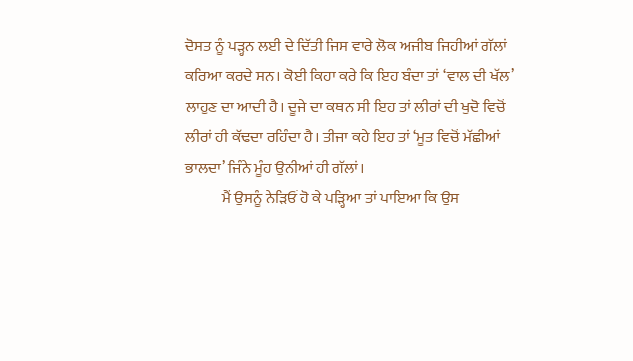ਦੋਸਤ ਨੂੰ ਪੜ੍ਹਨ ਲਈ ਦੇ ਦਿੱਤੀ ਜਿਸ ਵਾਰੇ ਲੋਕ ਅਜੀਬ ਜਿਹੀਆਂ ਗੱਲਾਂ ਕਰਿਆ ਕਰਦੇ ਸਨ। ਕੋਈ ਕਿਹਾ ਕਰੇ ਕਿ ਇਹ ਬੰਦਾ ਤਾਂ ‘ਵਾਲ ਦੀ ਖੱਲ’ ਲਾਹੁਣ ਦਾ ਆਦੀ ਹੈ। ਦੂਜੇ ਦਾ ਕਥਨ ਸੀ ਇਹ ਤਾਂ ਲੀਰਾਂ ਦੀ ਖੁਦੋ ਵਿਚੋਂ ਲੀਰਾਂ ਹੀ ਕੱਢਦਾ ਰਹਿੰਦਾ ਹੈ। ਤੀਜਾ ਕਹੇ ਇਹ ਤਾਂ ‘ਮੂਤ ਵਿਚੋਂ ਮੱਛੀਆਂ ਭਾਲਦਾ’ ਜਿੰਨੇ ਮੂੰਹ ਉਨੀਆਂ ਹੀ ਗੱਲਾਂ।
            ਮੈਂ ਉਸਨੂੰ ਨੇੜਿਓਂ ਹੋ ਕੇ ਪੜ੍ਹਿਆ ਤਾਂ ਪਾਇਆ ਕਿ ਉਸ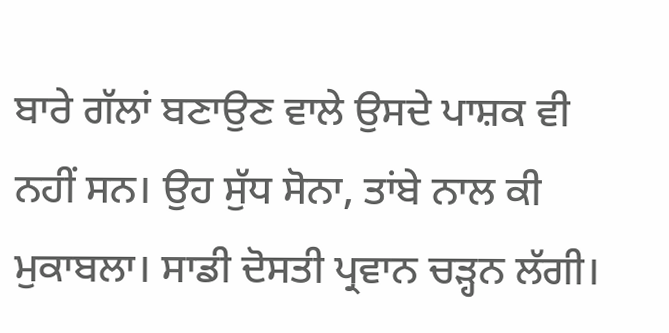ਬਾਰੇ ਗੱਲਾਂ ਬਣਾਉਣ ਵਾਲੇ ਉਸਦੇ ਪਾਸ਼ਕ ਵੀ ਨਹੀਂ ਸਨ। ਉਹ ਸੁੱਧ ਸੋਨਾ, ਤਾਂਬੇ ਨਾਲ ਕੀ ਮੁਕਾਬਲਾ। ਸਾਡੀ ਦੋਸਤੀ ਪ੍ਰਵਾਨ ਚੜ੍ਹਨ ਲੱਗੀ।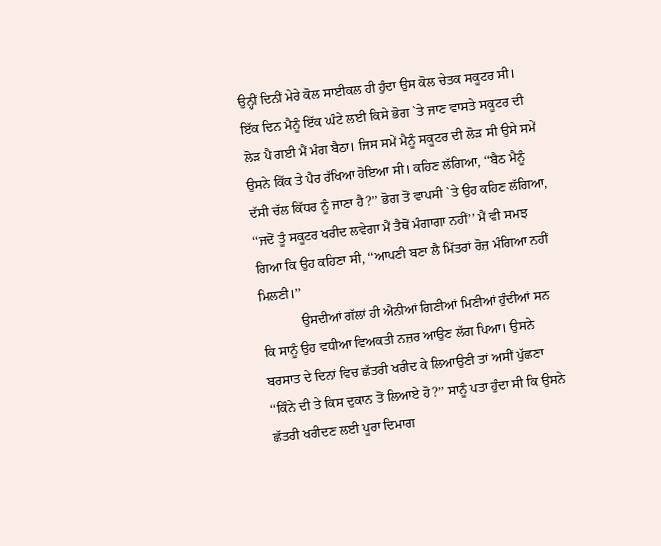ਉਨ੍ਹੀਂ ਦਿਨੀਂ ਮੇਰੇ ਕੋਲ ਸਾਈਕਲ ਹੀ ਹੁੰਦਾ ਉਸ ਕੋਲ ਚੇਤਕ ਸਕੂਟਰ ਸੀ। ਇੱਕ ਦਿਨ ਮੈਨੂੰ ਇੱਕ ਘੰਟੇ ਲਈ ਕਿਸੇ ਭੋਗ `ਤੇ ਜਾਣ ਵਾਸਤੇ ਸਕੂਟਰ ਦੀ ਲੋੜ ਪੈ ਗਈ ਮੈਂ ਮੰਗ ਬੈਠਾ। ਜਿਸ ਸਮੇਂ ਮੈਨੂੰ ਸਕੂਟਰ ਦੀ ਲੋੜ ਸੀ ਉਸੇ ਸਮੇਂ ਉਸਨੇ ਕਿੱਕ ਤੇ ਪੈਰ ਰੱਖਿਆ ਹੋਇਆ ਸੀ। ਕਹਿਣ ਲੱਗਿਆ, ‘‘ਬੈਠ ਮੈਨੂੰ ਦੱਸੀ ਚੱਲ ਕਿੱਧਰ ਨੂੰ ਜਾਣਾ ਹੈ?’’ ਭੋਗ ਤੋਂ ਵਾਪਸੀ `ਤੇ ਉਹ ਕਹਿਣ ਲੱਗਿਆ, ‘‘ਜਦੋਂ ਤੂੰ ਸਕੂਟਰ ਖਰੀਦ ਲਵੇਗਾ ਮੈਂ ਤੈਥੋਂ ਮੰਗਾਗਾ ਨਹੀਂ’’ ਮੈਂ ਵੀ ਸਮਝ ਗਿਆ ਕਿ ਉਹ ਕਹਿਣਾ ਸੀ, ‘‘ਆਪਣੀ ਬਣਾ ਲੈ ਮਿੱਤਰਾਂ ਰੋਜ਼ ਮੰਗਿਆ ਨਹੀਂ ਮਿਲਣੀ।’’
            ਉਸਦੀਆਂ ਗੱਲਾਂ ਹੀ ਐਨੀਆਂ ਗਿਣੀਆਂ ਮਿਣੀਆਂ ਹੁੰਦੀਆਂ ਸਨ ਕਿ ਸਾਨੂੰ ਉਹ ਵਧੀਆ ਵਿਅਕਤੀ ਨਜ਼ਰ ਆਉਣ ਲੱਗ ਪਿਆ। ਉਸਨੇ ਬਰਸਾਤ ਦੇ ਦਿਨਾਂ ਵਿਚ ਛੱਤਰੀ ਖਰੀਦ ਕੇ ਲਿਆਉਣੀ ਤਾਂ ਅਸੀਂ ਪੁੱਛਣਾ ‘‘ਕਿੰਨੇ ਦੀ ਤੇ ਕਿਸ ਦੁਕਾਨ ਤੋਂ ਲਿਆਏ ਹੋ?’’ ਸਾਨੂੰ ਪਤਾ ਹੁੰਦਾ ਸੀ ਕਿ ਉਸਨੇ ਛੱਤਰੀ ਖਰੀਦਣ ਲਈ ਪੂਰਾ ਦਿਮਾਗ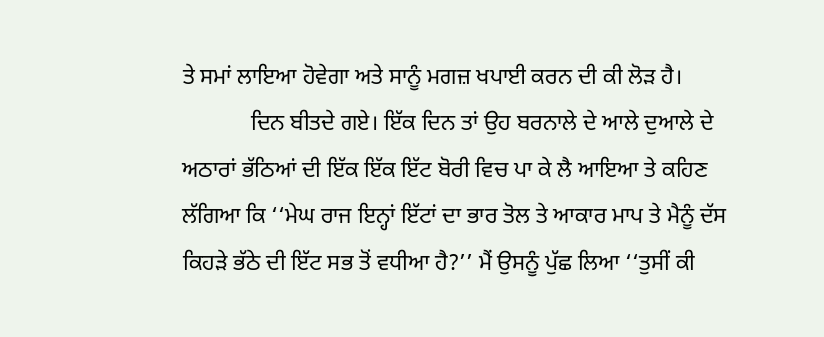ਤੇ ਸਮਾਂ ਲਾਇਆ ਹੋਵੇਗਾ ਅਤੇ ਸਾਨੂੰ ਮਗਜ਼ ਖਪਾਈ ਕਰਨ ਦੀ ਕੀ ਲੋੜ ਹੈ।
            ਦਿਨ ਬੀਤਦੇ ਗਏ। ਇੱਕ ਦਿਨ ਤਾਂ ਉਹ ਬਰਨਾਲੇ ਦੇ ਆਲੇ ਦੁਆਲੇ ਦੇ ਅਠਾਰਾਂ ਭੱਠਿਆਂ ਦੀ ਇੱਕ ਇੱਕ ਇੱਟ ਬੋਰੀ ਵਿਚ ਪਾ ਕੇ ਲੈ ਆਇਆ ਤੇ ਕਹਿਣ ਲੱਗਿਆ ਕਿ ‘‘ਮੇਘ ਰਾਜ ਇਨ੍ਹਾਂ ਇੱਟਾਂ ਦਾ ਭਾਰ ਤੋਲ ਤੇ ਆਕਾਰ ਮਾਪ ਤੇ ਮੈਨੂੰ ਦੱਸ ਕਿਹੜੇ ਭੱਠੇ ਦੀ ਇੱਟ ਸਭ ਤੋਂ ਵਧੀਆ ਹੈ?’’ ਮੈਂ ਉਸਨੂੰ ਪੁੱਛ ਲਿਆ ‘‘ਤੁਸੀਂ ਕੀ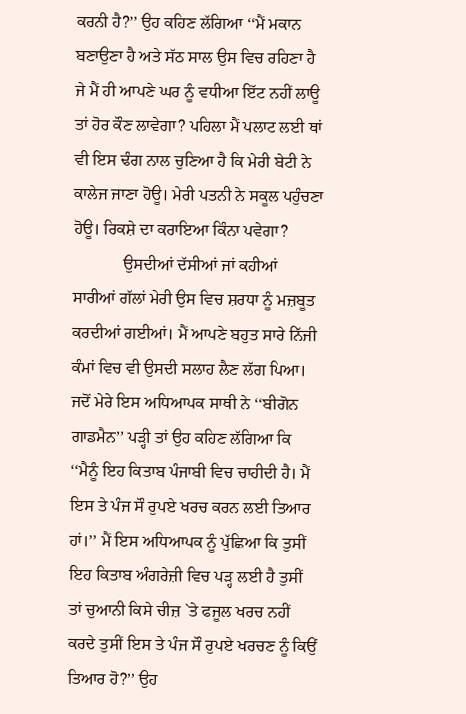ਕਰਨੀ ਹੈ?’’ ਉਹ ਕਹਿਣ ਲੱਗਿਆ ‘‘ਮੈਂ ਮਕਾਨ ਬਣਾਉਣਾ ਹੈ ਅਤੇ ਸੱਠ ਸਾਲ ਉਸ ਵਿਚ ਰਹਿਣਾ ਹੈ ਜੇ ਮੈਂ ਹੀ ਆਪਣੇ ਘਰ ਨੂੰ ਵਧੀਆ ਇੱਟ ਨਹੀਂ ਲਾਊ ਤਾਂ ਹੋਰ ਕੌਣ ਲਾਵੇਗਾ? ਪਹਿਲਾ ਮੈਂ ਪਲਾਟ ਲਈ ਥਾਂ ਵੀ ਇਸ ਢੰਗ ਨਾਲ ਚੁਣਿਆ ਹੈ ਕਿ ਮੇਰੀ ਬੇਟੀ ਨੇ ਕਾਲੇਜ ਜਾਣਾ ਹੋਊ। ਮੇਰੀ ਪਤਨੀ ਨੇ ਸਕੂਲ ਪਹੁੰਚਣਾ ਹੋਊ। ਰਿਕਸ਼ੇ ਦਾ ਕਰਾਇਆ ਕਿੰਨਾ ਪਵੇਗਾ?
            ਉਸਦੀਆਂ ਦੱਸੀਆਂ ਜਾਂ ਕਹੀਆਂ ਸਾਰੀਆਂ ਗੱਲਾਂ ਮੇਰੀ ਉਸ ਵਿਚ ਸ਼ਰਧਾ ਨੂੰ ਮਜ਼ਬੂਤ ਕਰਦੀਆਂ ਗਈਆਂ। ਮੈਂ ਆਪਣੇ ਬਹੁਤ ਸਾਰੇ ਨਿੱਜੀ ਕੰਮਾਂ ਵਿਚ ਵੀ ਉਸਦੀ ਸਲਾਹ ਲੈਣ ਲੱਗ ਪਿਆ। ਜਦੋਂ ਮੇਰੇ ਇਸ ਅਧਿਆਪਕ ਸਾਥੀ ਨੇ ‘‘ਬੀਗੋਨ ਗਾਡਮੈਨ’’ ਪੜ੍ਹੀ ਤਾਂ ਉਹ ਕਹਿਣ ਲੱਗਿਆ ਕਿ ‘‘ਮੈਨੂੰ ਇਹ ਕਿਤਾਬ ਪੰਜਾਬੀ ਵਿਚ ਚਾਹੀਦੀ ਹੈ। ਮੈਂ ਇਸ ਤੇ ਪੰਜ ਸੌ ਰੁਪਏ ਖਰਚ ਕਰਨ ਲਈ ਤਿਆਰ ਹਾਂ।’’ ਮੈਂ ਇਸ ਅਧਿਆਪਕ ਨੂੰ ਪੁੱਛਿਆ ਕਿ ਤੁਸੀਂ ਇਹ ਕਿਤਾਬ ਅੰਗਰੇਜ਼ੀ ਵਿਚ ਪੜ੍ਹ ਲਈ ਹੈ ਤੁਸੀਂ ਤਾਂ ਚੁਆਨੀ ਕਿਸੇ ਚੀਜ਼ `ਤੇ ਫਜੂਲ ਖਰਚ ਨਹੀਂ ਕਰਦੇ ਤੁਸੀਂ ਇਸ ਤੇ ਪੰਜ ਸੌ ਰੁਪਏ ਖਰਚਣ ਨੂੰ ਕਿਉਂ ਤਿਆਰ ਹੋ?’’ ਉਹ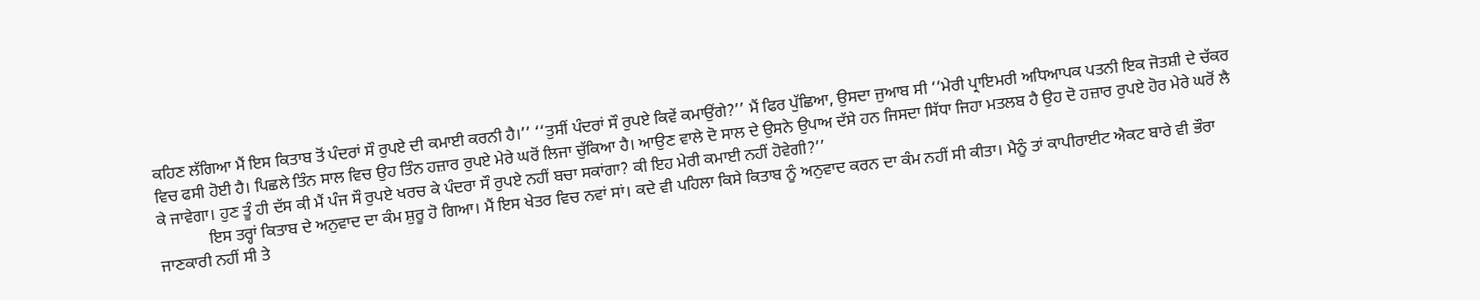ਕਹਿਣ ਲੱਗਿਆ ਮੈਂ ਇਸ ਕਿਤਾਬ ਤੋਂ ਪੰਦਰਾਂ ਸੌ ਰੁਪਏ ਦੀ ਕਮਾਈ ਕਰਨੀ ਹੈ।’’ ‘‘ਤੁਸੀਂ ਪੰਦਰਾਂ ਸੌ ਰੁਪਏ ਕਿਵੇਂ ਕਮਾਉਂਗੇ?’’ ਮੈਂ ਫਿਰ ਪੁੱਛਿਆ, ਉਸਦਾ ਜੁਆਬ ਸੀ ‘‘ਮੇਰੀ ਪ੍ਰਾਇਮਰੀ ਅਧਿਆਪਕ ਪਤਨੀ ਇਕ ਜੋਤਸ਼ੀ ਦੇ ਚੱਕਰ ਵਿਚ ਫਸੀ ਹੋਈ ਹੈ। ਪਿਛਲੇ ਤਿੰਨ ਸਾਲ ਵਿਚ ਉਹ ਤਿੰਨ ਹਜ਼ਾਰ ਰੁਪਏ ਮੇਰੇ ਘਰੋਂ ਲਿਜਾ ਚੁੱਕਿਆ ਹੈ। ਆਉਣ ਵਾਲੇ ਦੋ ਸਾਲ ਦੇ ਉਸਨੇ ਉਪਾਅ ਦੱਸੇ ਹਨ ਜਿਸਦਾ ਸਿੱਧਾ ਜਿਹਾ ਮਤਲਬ ਹੈ ਉਹ ਦੋ ਹਜ਼ਾਰ ਰੁਪਏ ਹੋਰ ਮੇਰੇ ਘਰੋਂ ਲੈ ਕੇ ਜਾਵੇਗਾ। ਹੁਣ ਤੂੰ ਹੀ ਦੱਸ ਕੀ ਮੈਂ ਪੰਜ ਸੌ ਰੁਪਏ ਖਰਚ ਕੇ ਪੰਦਰਾ ਸੌ ਰੁਪਏ ਨਹੀਂ ਬਚਾ ਸਕਾਂਗਾ? ਕੀ ਇਹ ਮੇਰੀ ਕਮਾਈ ਨਹੀਂ ਹੋਵੇਗੀ?’’
            ਇਸ ਤਰ੍ਹਾਂ ਕਿਤਾਬ ਦੇ ਅਨੁਵਾਦ ਦਾ ਕੰਮ ਸ਼ੁਰੂ ਹੋ ਗਿਆ। ਮੈਂ ਇਸ ਖੇਤਰ ਵਿਚ ਨਵਾਂ ਸਾਂ। ਕਦੇ ਵੀ ਪਹਿਲਾ ਕਿਸੇ ਕਿਤਾਬ ਨੂੰ ਅਨੁਵਾਦ ਕਰਨ ਦਾ ਕੰਮ ਨਹੀਂ ਸੀ ਕੀਤਾ। ਮੈਨੂੰ ਤਾਂ ਕਾਪੀਰਾਈਟ ਐਕਟ ਬਾਰੇ ਵੀ ਭੌਰਾ ਜਾਣਕਾਰੀ ਨਹੀਂ ਸੀ ਤੇ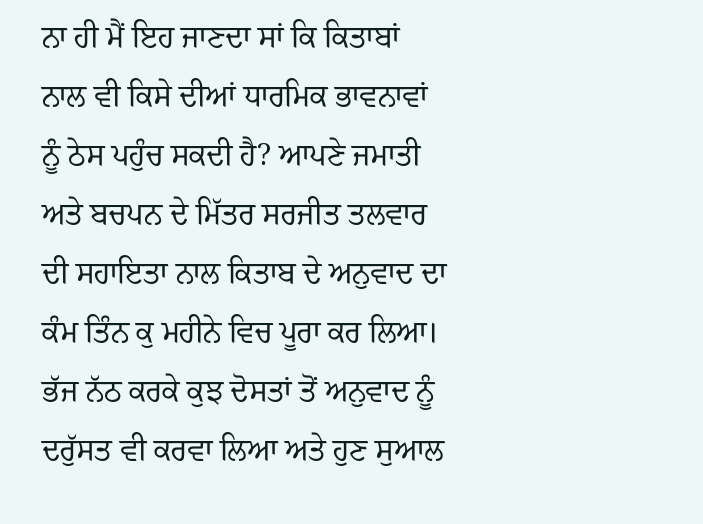ਨਾ ਹੀ ਮੈਂ ਇਹ ਜਾਣਦਾ ਸਾਂ ਕਿ ਕਿਤਾਬਾਂ ਨਾਲ ਵੀ ਕਿਸੇ ਦੀਆਂ ਧਾਰਮਿਕ ਭਾਵਨਾਵਾਂ ਨੂੰ ਠੇਸ ਪਹੁੰਚ ਸਕਦੀ ਹੈ? ਆਪਣੇ ਜਮਾਤੀ ਅਤੇ ਬਚਪਨ ਦੇ ਮਿੱਤਰ ਸਰਜੀਤ ਤਲਵਾਰ ਦੀ ਸਹਾਇਤਾ ਨਾਲ ਕਿਤਾਬ ਦੇ ਅਨੁਵਾਦ ਦਾ ਕੰਮ ਤਿੰਨ ਕੁ ਮਹੀਨੇ ਵਿਚ ਪੂਰਾ ਕਰ ਲਿਆ। ਭੱਜ ਨੱਠ ਕਰਕੇ ਕੁਝ ਦੋਸਤਾਂ ਤੋਂ ਅਨੁਵਾਦ ਨੂੰ ਦਰੁੱਸਤ ਵੀ ਕਰਵਾ ਲਿਆ ਅਤੇ ਹੁਣ ਸੁਆਲ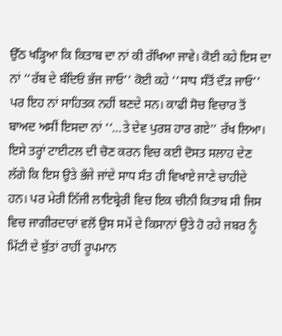ਉੱਠ ਖੜ੍ਹਿਆ ਕਿ ਕਿਤਾਬ ਦਾ ਨਾਂ ਕੀ ਰੱਖਿਆ ਜਾਵੇ। ਕੋਈ ਕਹੇ ਇਸ ਦਾ ਨਾਂ ‘‘ਰੱਬ ਦੇ ਬੰਦਿਓਂ ਭੱਜ ਜਾਓ’’ ਕੋਈ ਕਹੇ ‘‘ਸਾਧ ਸੰਤੋਂ ਦੌੜ ਜਾਓ’’ ਪਰ ਇਹ ਨਾਂ ਸਾਹਿਤਕ ਨਹੀਂ ਬਣਦੇ ਸਨ। ਕਾਫੀ ਸੋਚ ਵਿਚਾਰ ਤੋਂ ਬਾਅਦ ਅਸੀਂ ਇਸਦਾ ਨਾਂ ‘‘…ਤੇ ਦੇਵ ਪੁਰਸ਼ ਹਾਰ ਗਏ’’ ਰੱਖ ਲਿਆ। ਇਸੇ ਤਰ੍ਹਾਂ ਟਾਈਟਲ ਦੀ ਚੋਣ ਕਰਨ ਵਿਚ ਕਈ ਦੋਸਤ ਸਲਾਹ ਦੇਣ ਲੱਗੇ ਕਿ ਇਸ ਉਤੇ ਭੱਜੇ ਜਾਂਦੇ ਸਾਧ ਸੰਤ ਹੀ ਵਿਖਾਏ ਜਾਣੇ ਚਾਹੀਦੇ ਹਨ। ਪਰ ਮੇਰੀ ਨਿੱਜੀ ਲਾਇਬ੍ਰੇਰੀ ਵਿਚ ਇਕ ਚੀਨੀ ਕਿਤਾਬ ਸੀ ਜਿਸ ਵਿਚ ਜਾਗੀਰਦਾਰਾਂ ਵਲੋਂ ਉਸ ਸਮੇਂ ਦੇ ਕਿਸਾਨਾਂ ਉਤੇ ਹੋ ਰਹੇ ਜਬਰ ਨੂੰ ਮਿੱਟੀ ਦੇ ਬੁੱਤਾਂ ਰਾਹੀਂ ਰੂਪਮਾਨ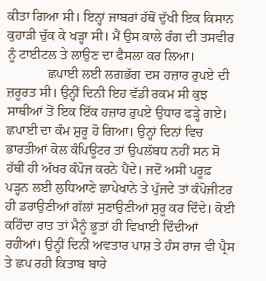ਕੀਤਾ ਗਿਆ ਸੀ। ਇਨ੍ਹਾਂ ਜਾਬਰਾਂ ਹੱਥੋਂ ਦੁੱਖੀ ਇਕ ਕਿਸਾਨ ਕੁਹਾੜੀ ਚੁੱਕ ਕੇ ਖੜ੍ਹਾ ਸੀ। ਮੈਂ ਉਸ ਕਾਲੇ ਰੰਗ ਦੀ ਤਸਵੀਰ ਨੂੰ ਟਾਈਟਲ ਤੇ ਲਾਉਣ ਦਾ ਫੈਸਲਾ ਕਰ ਲਿਆ।
            ਛਪਾਈ ਲਈ ਲਗਭੱਗ ਦਸ ਹਜ਼ਾਰ ਰੁਪਏ ਦੀ ਜ਼ਰੂਰਤ ਸੀ। ਉਨ੍ਹੀਂ ਦਿਨੀ ਇਹ ਵੱਡੀ ਰਕਮ ਸੀ ਕੁਝ ਸਾਥੀਆਂ ਤੋਂ ਇਕ ਇੱਕ ਹਜ਼ਾਰ ਰੁਪਏ ਉਧਾਰ ਫੜ੍ਹੇ ਗਏ। ਛਪਾਈ ਦਾ ਕੰਮ ਸ਼ੁਰੂ ਹੋ ਗਿਆ। ਉਨ੍ਹਾਂ ਦਿਨਾਂ ਵਿਚ ਭਾਰਤੀਆਂ ਕੋਲ ਕੰਪਿਊਟਰ ਤਾਂ ਉਪਲੱਬਧ ਨਹੀਂ ਸਨ ਸੋ ਹੱਥੀਂ ਹੀ ਅੱਖਰ ਕੰਪੋਜ ਕਰਨੇ ਪੈਂਦੇ। ਜਦੋਂ ਅਸੀਂ ਪਰੂਫ਼ ਪੜ੍ਹਨ ਲਈ ਲੁਧਿਆਣੇ ਛਾਪੇਖਾਨੇ ਤੇ ਪੁੱਜਦੇ ਤਾਂ ਕੰਪੋਜੀਟਰ ਹੀ ਡਰਾਉਣੀਆਂ ਗੱਲਾਂ ਸੁਣਾਉਣੀਆਂ ਸ਼ੁਰੂ ਕਰ ਦਿੰਦੇ। ਕੋਈ ਕਹਿੰਦਾ ਰਾਤ ਤਾਂ ਮੈਨੂੰ ਭੂਤਾਂ ਹੀ ਵਿਖਾਈ ਦਿੰਦੀਆਂ ਰਹੀਆਂ। ਉਨ੍ਹੀਂ ਦਿਨੀਂ ਅਵਤਾਰ ਪਾਸ਼ ਤੇ ਹੰਸ ਰਾਜ ਵੀ ਪ੍ਰੈਸ ਤੇ ਛਪ ਰਹੀ ਕਿਤਾਬ ਬਾਰੇ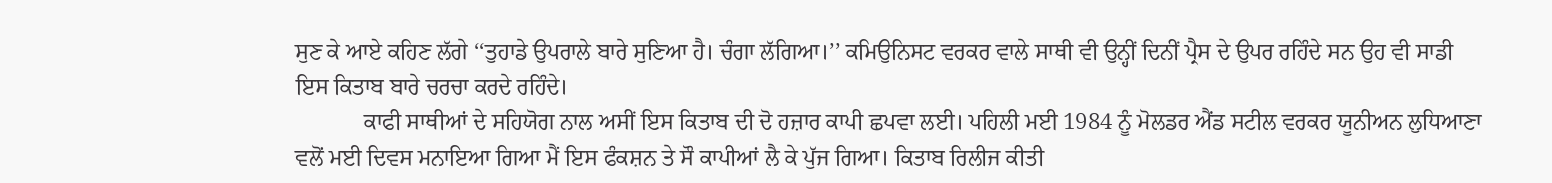ਸੁਣ ਕੇ ਆਏ ਕਹਿਣ ਲੱਗੇ ‘‘ਤੁਹਾਡੇ ਉਪਰਾਲੇ ਬਾਰੇ ਸੁਣਿਆ ਹੈ। ਚੰਗਾ ਲੱਗਿਆ।’’ ਕਮਿਉਨਿਸਟ ਵਰਕਰ ਵਾਲੇ ਸਾਥੀ ਵੀ ਉਨ੍ਹੀਂ ਦਿਨੀਂ ਪ੍ਰੈਸ ਦੇ ਉਪਰ ਰਹਿੰਦੇ ਸਨ ਉਹ ਵੀ ਸਾਡੀ ਇਸ ਕਿਤਾਬ ਬਾਰੇ ਚਰਚਾ ਕਰਦੇ ਰਹਿੰਦੇ।
            ਕਾਫੀ ਸਾਥੀਆਂ ਦੇ ਸਹਿਯੋਗ ਨਾਲ ਅਸੀਂ ਇਸ ਕਿਤਾਬ ਦੀ ਦੋ ਹਜ਼ਾਰ ਕਾਪੀ ਛਪਵਾ ਲਈ। ਪਹਿਲੀ ਮਈ 1984 ਨੂੰ ਮੋਲਡਰ ਐਂਡ ਸਟੀਲ ਵਰਕਰ ਯੂਨੀਅਨ ਲੁਧਿਆਣਾ ਵਲੋਂ ਮਈ ਦਿਵਸ ਮਨਾਇਆ ਗਿਆ ਮੈਂ ਇਸ ਫੰਕਸ਼ਨ ਤੇ ਸੌ ਕਾਪੀਆਂ ਲੈ ਕੇ ਪੁੱਜ ਗਿਆ। ਕਿਤਾਬ ਰਿਲੀਜ ਕੀਤੀ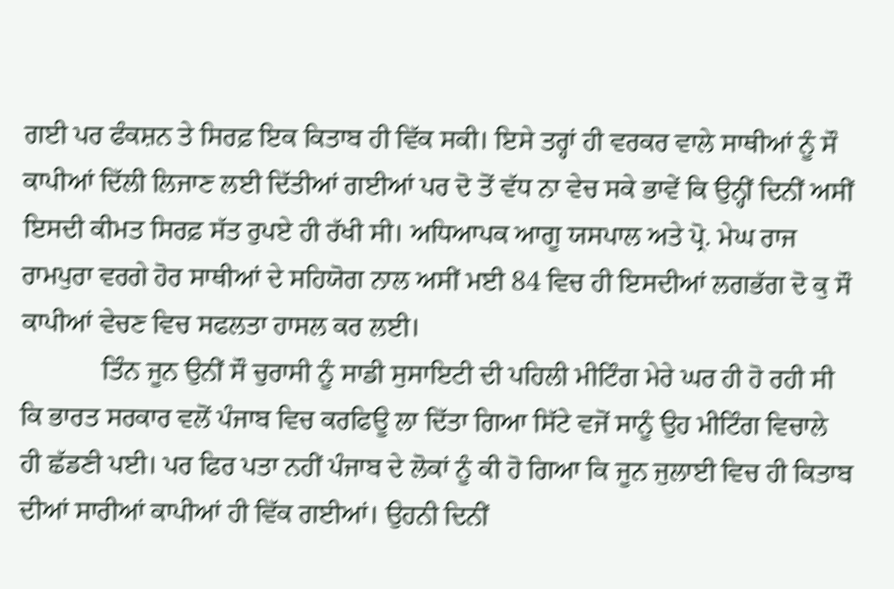ਗਈ ਪਰ ਫੰਕਸ਼ਨ ਤੇ ਸਿਰਫ਼ ਇਕ ਕਿਤਾਬ ਹੀ ਵਿੱਕ ਸਕੀ। ਇਸੇ ਤਰ੍ਹਾਂ ਹੀ ਵਰਕਰ ਵਾਲੇ ਸਾਥੀਆਂ ਨੂੰ ਸੌ ਕਾਪੀਆਂ ਦਿੱਲੀ ਲਿਜਾਣ ਲਈ ਦਿੱਤੀਆਂ ਗਈਆਂ ਪਰ ਦੋ ਤੋਂ ਵੱਧ ਨਾ ਵੇਚ ਸਕੇ ਭਾਵੇਂ ਕਿ ਉਨ੍ਹੀਂ ਦਿਨੀਂ ਅਸੀਂ ਇਸਦੀ ਕੀਮਤ ਸਿਰਫ਼ ਸੱਤ ਰੁਪਏ ਹੀ ਰੱਖੀ ਸੀ। ਅਧਿਆਪਕ ਆਗੂ ਯਸਪਾਲ ਅਤੇ ਪ੍ਰੋ. ਮੇਘ ਰਾਜ ਰਾਮਪੁਰਾ ਵਰਗੇ ਹੋਰ ਸਾਥੀਆਂ ਦੇ ਸਹਿਯੋਗ ਨਾਲ ਅਸੀਂ ਮਈ 84 ਵਿਚ ਹੀ ਇਸਦੀਆਂ ਲਗਭੱਗ ਦੋ ਕੁ ਸੌ ਕਾਪੀਆਂ ਵੇਚਣ ਵਿਚ ਸਫਲਤਾ ਹਾਸਲ ਕਰ ਲਈ।
            ਤਿੰਨ ਜੂਨ ਉਨੀਂ ਸੌ ਚੁਰਾਸੀ ਨੂੰ ਸਾਡੀ ਸੁਸਾਇਟੀ ਦੀ ਪਹਿਲੀ ਮੀਟਿੰਗ ਮੇਰੇ ਘਰ ਹੀ ਹੋ ਰਹੀ ਸੀ ਕਿ ਭਾਰਤ ਸਰਕਾਰ ਵਲੋਂ ਪੰਜਾਬ ਵਿਚ ਕਰਫਿਊ ਲਾ ਦਿੱਤਾ ਗਿਆ ਸਿੱਟੇ ਵਜੋਂ ਸਾਨੂੰ ਉਹ ਮੀਟਿੰਗ ਵਿਚਾਲੇ ਹੀ ਛੱਡਣੀ ਪਈ। ਪਰ ਫਿਰ ਪਤਾ ਨਹੀਂ ਪੰਜਾਬ ਦੇ ਲੋਕਾਂ ਨੂੰ ਕੀ ਹੋ ਗਿਆ ਕਿ ਜੂਨ ਜੁਲਾਈ ਵਿਚ ਹੀ ਕਿਤਾਬ ਦੀਆਂ ਸਾਰੀਆਂ ਕਾਪੀਆਂ ਹੀ ਵਿੱਕ ਗਈਆਂ। ਉਹਨੀ ਦਿਨੀਂ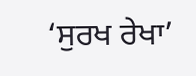‘ਸੁਰਖ ਰੇਖਾ’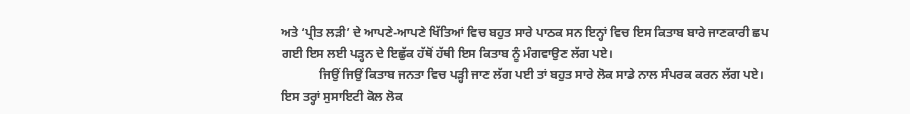ਅਤੇ ‘ਪ੍ਰੀਤ ਲੜੀ’ ਦੇ ਆਪਣੇ-ਆਪਣੇ ਖਿੱਤਿਆਂ ਵਿਚ ਬਹੁਤ ਸਾਰੇ ਪਾਠਕ ਸਨ ਇਨ੍ਹਾਂ ਵਿਚ ਇਸ ਕਿਤਾਬ ਬਾਰੇ ਜਾਣਕਾਰੀ ਛਪ ਗਈ ਇਸ ਲਈ ਪੜ੍ਹਨ ਦੇ ਇਛੁੱਕ ਹੱਥੋਂ ਹੱਥੀ ਇਸ ਕਿਤਾਬ ਨੂੰ ਮੰਗਵਾਉਣ ਲੱਗ ਪਏ।
            ਜਿਉਂ ਜਿਉਂ ਕਿਤਾਬ ਜਨਤਾ ਵਿਚ ਪੜ੍ਹੀ ਜਾਣ ਲੱਗ ਪਈ ਤਾਂ ਬਹੁਤ ਸਾਰੇ ਲੋਕ ਸਾਡੇ ਨਾਲ ਸੰਪਰਕ ਕਰਨ ਲੱਗ ਪਏ। ਇਸ ਤਰ੍ਹਾਂ ਸੁਸਾਇਟੀ ਕੋਲ ਲੋਕ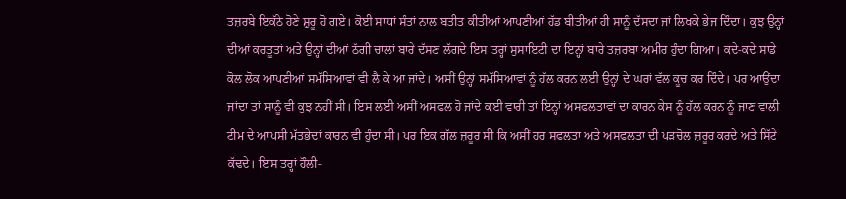ਤਜ਼ਰਬੇ ਇਕੱਠੇ ਹੋਣੇ ਸ਼ੁਰੂ ਹੋ ਗਏ। ਕੋਈ ਸਾਧਾਂ ਸੰਤਾਂ ਨਾਲ ਬਤੀਤ ਕੀਤੀਆਂ ਆਪਣੀਆਂ ਹੱਡ ਬੀਤੀਆਂ ਹੀ ਸਾਨੂੰ ਦੱਸਦਾ ਜਾਂ ਲਿਖਕੇ ਭੇਜ ਦਿੰਦਾ। ਕੁਝ ਉਨ੍ਹਾਂ ਦੀਆਂ ਕਰਤੂਤਾਂ ਅਤੇ ਉਨ੍ਹਾਂ ਦੀਆਂ ਠੱਗੀ ਚਾਲਾਂ ਬਾਰੇ ਦੱਸਣ ਲੱਗਦੇ ਇਸ ਤਰ੍ਹਾਂ ਸੁਸਾਇਟੀ ਦਾ ਇਨ੍ਹਾਂ ਬਾਰੇ ਤਜ਼ਰਬਾ ਅਮੀਰ ਹੁੰਦਾ ਗਿਆ। ਕਦੇ-ਕਦੇ ਸਾਡੇ ਕੋਲ ਲੋਕ ਆਪਣੀਆਂ ਸਮੱਸਿਆਵਾਂ ਵੀ ਲੈ ਕੇ ਆ ਜਾਂਦੇ। ਅਸੀਂ ਉਨ੍ਹਾਂ ਸਮੱਸਿਆਵਾਂ ਨੂੰ ਹੱਲ ਕਰਨ ਲਈ ਉਨ੍ਹਾਂ ਦੇ ਘਰਾਂ ਵੱਲ ਕੂਚ ਕਰ ਦਿੰਦੇ। ਪਰ ਆਉਂਦਾ ਜਾਂਦਾ ਤਾਂ ਸਾਨੂੰ ਵੀ ਕੁਝ ਨਹੀਂ ਸੀ। ਇਸ ਲਈ ਅਸੀਂ ਅਸਫਲ ਹੋ ਜਾਂਦੇ ਕਈ ਵਾਰੀ ਤਾਂ ਇਨ੍ਹਾਂ ਅਸਫਲਤਾਵਾਂ ਦਾ ਕਾਰਨ ਕੇਸ ਨੂੰ ਹੱਲ ਕਰਨ ਨੂੰ ਜਾਣ ਵਾਲੀ ਟੀਮ ਦੇ ਆਪਸੀ ਮੱਤਭੇਦਾਂ ਕਾਰਨ ਵੀ ਹੁੰਦਾ ਸੀ। ਪਰ ਇਕ ਗੱਲ ਜ਼ਰੂਰ ਸੀ ਕਿ ਅਸੀਂ ਹਰ ਸਫਲਤਾ ਅਤੇ ਅਸਫਲਤਾ ਦੀ ਪੜਚੋਲ ਜ਼ਰੂਰ ਕਰਦੇ ਅਤੇ ਸਿੱਟੇ ਕੱਢਦੇ। ਇਸ ਤਰ੍ਹਾਂ ਹੌਲੀ-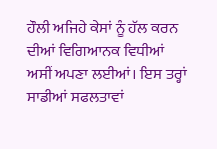ਹੌਲੀ ਅਜਿਹੇ ਕੇਸਾਂ ਨੂੰ ਹੱਲ ਕਰਨ ਦੀਆਂ ਵਿਗਿਆਨਕ ਵਿਧੀਆਂ ਅਸੀਂ ਅਪਣਾ ਲਈਆਂ। ਇਸ ਤਰ੍ਹਾਂ ਸਾਡੀਆਂ ਸਫਲਤਾਵਾਂ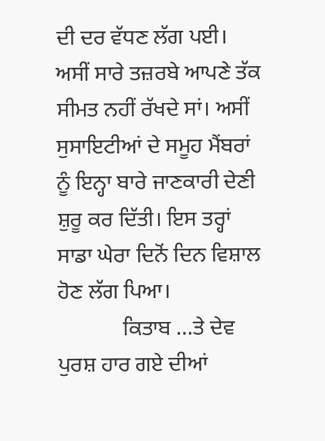ਦੀ ਦਰ ਵੱਧਣ ਲੱਗ ਪਈ। ਅਸੀਂ ਸਾਰੇ ਤਜ਼ਰਬੇ ਆਪਣੇ ਤੱਕ ਸੀਮਤ ਨਹੀਂ ਰੱਖਦੇ ਸਾਂ। ਅਸੀਂ ਸੁਸਾਇਟੀਆਂ ਦੇ ਸਮੂਹ ਮੈਂਬਰਾਂ ਨੂੰ ਇਨ੍ਹਾ ਬਾਰੇ ਜਾਣਕਾਰੀ ਦੇਣੀ ਸ਼ੁਰੂ ਕਰ ਦਿੱਤੀ। ਇਸ ਤਰ੍ਹਾਂ ਸਾਡਾ ਘੇਰਾ ਦਿਨੋਂ ਦਿਨ ਵਿਸ਼ਾਲ ਹੋਣ ਲੱਗ ਪਿਆ।
            ਕਿਤਾਬ …ਤੇ ਦੇਵ ਪੁਰਸ਼ ਹਾਰ ਗਏ ਦੀਆਂ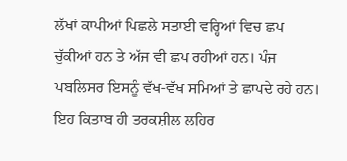ਲੱਖਾਂ ਕਾਪੀਆਂ ਪਿਛਲੇ ਸਤਾਈ ਵਰ੍ਹਿਆਂ ਵਿਚ ਛਪ ਚੁੱਕੀਆਂ ਹਨ ਤੇ ਅੱਜ ਵੀ ਛਪ ਰਹੀਆਂ ਹਨ। ਪੰਜ ਪਬਲਿਸਰ ਇਸਨੂੰ ਵੱਖ-ਵੱਖ ਸਮਿਆਂ ਤੇ ਛਾਪਦੇ ਰਹੇ ਹਨ। ਇਹ ਕਿਤਾਬ ਹੀ ਤਰਕਸ਼ੀਲ ਲਹਿਰ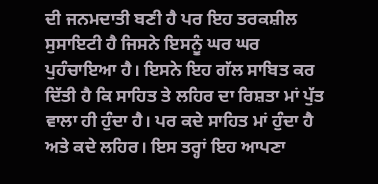ਦੀ ਜਨਮਦਾਤੀ ਬਣੀ ਹੈ ਪਰ ਇਹ ਤਰਕਸ਼ੀਲ ਸੁਸਾਇਟੀ ਹੈ ਜਿਸਨੇ ਇਸਨੂੰ ਘਰ ਘਰ ਪੁਹੰਚਾਇਆ ਹੈ। ਇਸਨੇ ਇਹ ਗੱਲ ਸਾਬਿਤ ਕਰ ਦਿੱਤੀ ਹੈ ਕਿ ਸਾਹਿਤ ਤੇ ਲਹਿਰ ਦਾ ਰਿਸ਼ਤਾ ਮਾਂ ਪੁੱਤ ਵਾਲਾ ਹੀ ਹੁੰਦਾ ਹੈ। ਪਰ ਕਦੇ ਸਾਹਿਤ ਮਾਂ ਹੁੰਦਾ ਹੈ ਅਤੇ ਕਦੇ ਲਹਿਰ। ਇਸ ਤਰ੍ਹਾਂ ਇਹ ਆਪਣਾ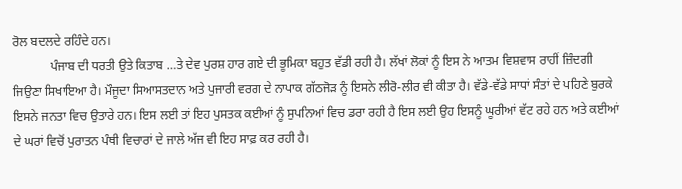ਰੋਲ ਬਦਲਦੇ ਰਹਿੰਦੇ ਹਨ।
            ਪੰਜਾਬ ਦੀ ਧਰਤੀ ਉਤੇ ਕਿਤਾਬ …ਤੇ ਦੇਵ ਪੁਰਸ਼ ਹਾਰ ਗਏ ਦੀ ਭੂਮਿਕਾ ਬਹੁਤ ਵੱਡੀ ਰਹੀ ਹੈ। ਲੱਖਾਂ ਲੋਕਾਂ ਨੂੰ ਇਸ ਨੇ ਆਤਮ ਵਿਸ਼ਵਾਸ ਰਾਹੀਂ ਜ਼ਿੰਦਗੀ ਜਿਉਣਾ ਸਿਖਾਇਆ ਹੈ। ਮੌਜੂਦਾ ਸਿਆਸਤਦਾਨ ਅਤੇ ਪੁਜਾਰੀ ਵਰਗ ਦੇ ਨਾਪਾਕ ਗੱਠਜੋੜ ਨੂੰ ਇਸਨੇ ਲੀਰੋ-ਲੀਰ ਵੀ ਕੀਤਾ ਹੈ। ਵੱਡੇ-ਵੱਡੇ ਸਾਧਾਂ ਸੰਤਾਂ ਦੇ ਪਹਿਣੇ ਬੁਰਕੇ ਇਸਨੇ ਜਨਤਾ ਵਿਚ ਉਤਾਰੇ ਹਨ। ਇਸ ਲਈ ਤਾਂ ਇਹ ਪੁਸਤਕ ਕਈਆਂ ਨੂੰ ਸੁਪਨਿਆਂ ਵਿਚ ਡਰਾ ਰਹੀ ਹੈ ਇਸ ਲਈ ਉਹ ਇਸਨੂੰ ਘੂਰੀਆਂ ਵੱਟ ਰਹੇ ਹਨ ਅਤੇ ਕਈਆਂ ਦੇ ਘਰਾਂ ਵਿਚੋਂ ਪੁਰਾਤਨ ਪੰਥੀ ਵਿਚਾਰਾਂ ਦੇ ਜਾਲੇ ਅੱਜ ਵੀ ਇਹ ਸਾਫ਼ ਕਰ ਰਹੀ ਹੈ।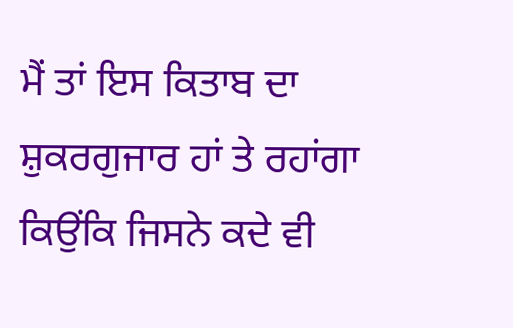ਮੈਂ ਤਾਂ ਇਸ ਕਿਤਾਬ ਦਾ ਸ਼ੁਕਰਗੁਜਾਰ ਹਾਂ ਤੇ ਰਹਾਂਗਾ ਕਿਉਂਕਿ ਜਿਸਨੇ ਕਦੇ ਵੀ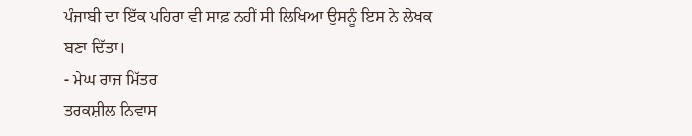ਪੰਜਾਬੀ ਦਾ ਇੱਕ ਪਹਿਰਾ ਵੀ ਸਾਫ਼ ਨਹੀਂ ਸੀ ਲਿਖਿਆ ਉਸਨੂੰ ਇਸ ਨੇ ਲੇਖਕ ਬਣਾ ਦਿੱਤਾ।
- ਮੇਘ ਰਾਜ ਮਿੱਤਰ
ਤਰਕਸ਼ੀਲ ਨਿਵਾਸ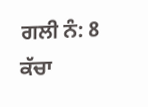ਗਲੀ ਨੰ: 8
ਕੱਚਾ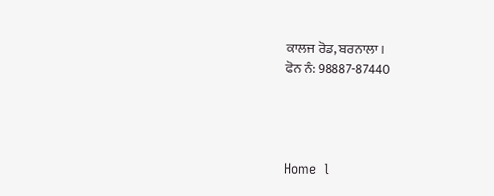ਕਾਲਜ ਰੋਡ, ਬਰਨਾਲਾ।
ਫੋਨ ਨੰ: 98887-87440




Home  l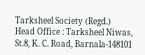Tarksheel Society (Regd.)
Head Office : Tarksheel Niwas, St.8, K. C. Road, Barnala-148101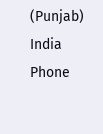(Punjab) India
Phone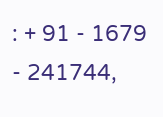: + 91 - 1679 - 241744,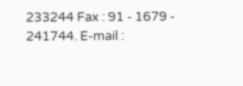233244 Fax : 91 - 1679 - 241744. E-mail :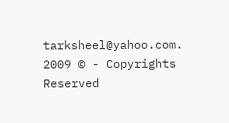tarksheel@yahoo.com. 2009 © - Copyrights Reserved